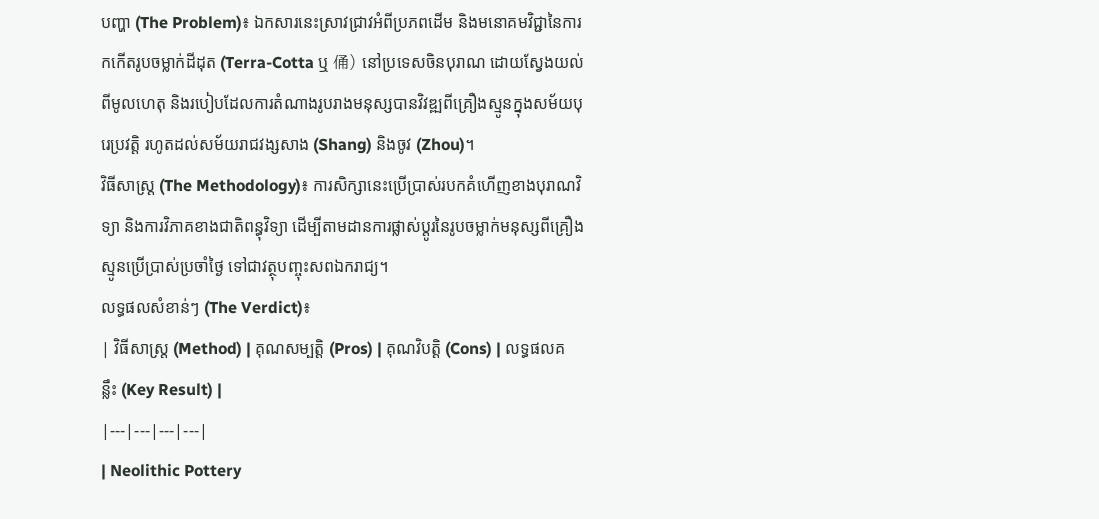បញ្ហា (The Problem)៖ ឯកសារនេះស្រាវជ្រាវអំពីប្រភពដើម និងមនោគមវិជ្ជានៃការកកើតរូបចម្លាក់ដីដុត (Terra-Cotta ឬ 俑) នៅប្រទេសចិនបុរាណ ដោយស្វែងយល់ពីមូលហេតុ និងរបៀបដែលការតំណាងរូបរាងមនុស្សបានវិវឌ្ឍពីគ្រឿងស្មូនក្នុងសម័យបុរេប្រវត្តិ រហូតដល់សម័យរាជវង្សសាង (Shang) និងចូវ (Zhou)។
វិធីសាស្ត្រ (The Methodology)៖ ការសិក្សានេះប្រើប្រាស់របកគំហើញខាងបុរាណវិទ្យា និងការវិភាគខាងជាតិពន្ធុវិទ្យា ដើម្បីតាមដានការផ្លាស់ប្តូរនៃរូបចម្លាក់មនុស្សពីគ្រឿងស្មូនប្រើប្រាស់ប្រចាំថ្ងៃ ទៅជាវត្ថុបញ្ចុះសពឯករាជ្យ។
លទ្ធផលសំខាន់ៗ (The Verdict)៖
| វិធីសាស្ត្រ (Method) | គុណសម្បត្តិ (Pros) | គុណវិបត្តិ (Cons) | លទ្ធផលគន្លឹះ (Key Result) |
|---|---|---|---|
| Neolithic Pottery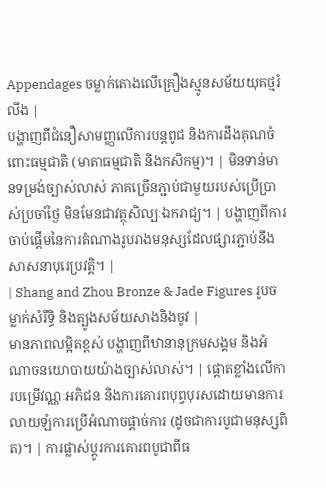Appendages ចម្លាក់តោងលើគ្រឿងស្មូនសម័យយុគថ្មរំលីង |
បង្ហាញពីជំនឿសាមញ្ញលើការបន្តពូជ និងការដឹងគុណចំពោះធម្មជាតិ (មាតាធម្មជាតិ និងកសិកម្ម)។ | មិនទាន់មានទម្រង់ច្បាស់លាស់ ភាគច្រើនភ្ជាប់ជាមួយរបស់ប្រើប្រាស់ប្រចាំថ្ងៃ មិនមែនជាវត្ថុសិល្បៈឯករាជ្យ។ | បង្ហាញពីការចាប់ផ្តើមនៃការតំណាងរូបរាងមនុស្សដែលផ្សារភ្ជាប់នឹងសាសនាបុរេប្រវត្តិ។ |
| Shang and Zhou Bronze & Jade Figures រូបចម្លាក់សំរឹទ្ធិ និងត្បូងសម័យសាងនិងចូវ |
មានភាពលម្អិតខ្ពស់ បង្ហាញពីឋានានុក្រមសង្គម និងអំណាចនយោបាយយ៉ាងច្បាស់លាស់។ | ផ្តោតខ្លាំងលើការបម្រើវណ្ណៈអភិជន និងការគោរពបុព្វបុរសដោយមានការលាយឡំការប្រើអំណាចផ្តាច់ការ (ដូចជាការបូជាមនុស្សពិត)។ | ការផ្លាស់ប្តូរការគោរពបូជាពីធ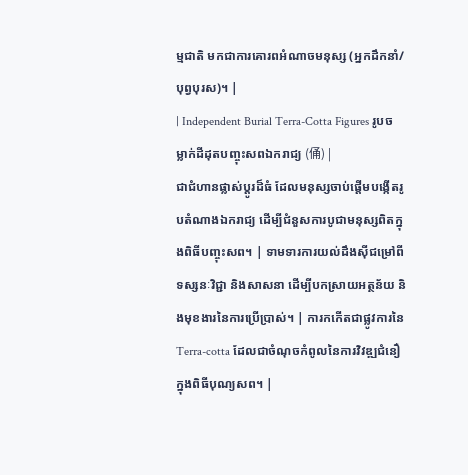ម្មជាតិ មកជាការគោរពអំណាចមនុស្ស (អ្នកដឹកនាំ/បុព្វបុរស)។ |
| Independent Burial Terra-Cotta Figures រូបចម្លាក់ដីដុតបញ្ចុះសពឯករាជ្យ (俑) |
ជាជំហានផ្លាស់ប្តូរដ៏ធំ ដែលមនុស្សចាប់ផ្តើមបង្កើតរូបតំណាងឯករាជ្យ ដើម្បីជំនួសការបូជាមនុស្សពិតក្នុងពិធីបញ្ចុះសព។ | ទាមទារការយល់ដឹងស៊ីជម្រៅពីទស្សនៈវិជ្ជា និងសាសនា ដើម្បីបកស្រាយអត្ថន័យ និងមុខងារនៃការប្រើប្រាស់។ | ការកកើតជាផ្លូវការនៃ Terra-cotta ដែលជាចំណុចកំពូលនៃការវិវឌ្ឍជំនឿក្នុងពិធីបុណ្យសព។ |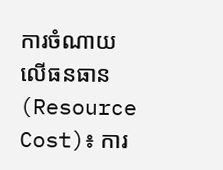ការចំណាយលើធនធាន (Resource Cost)៖ ការ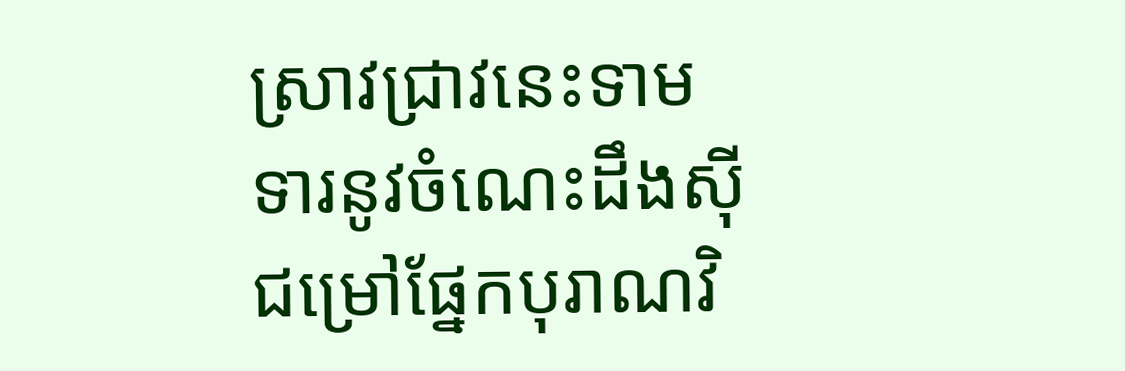ស្រាវជ្រាវនេះទាមទារនូវចំណេះដឹងស៊ីជម្រៅផ្នែកបុរាណវិ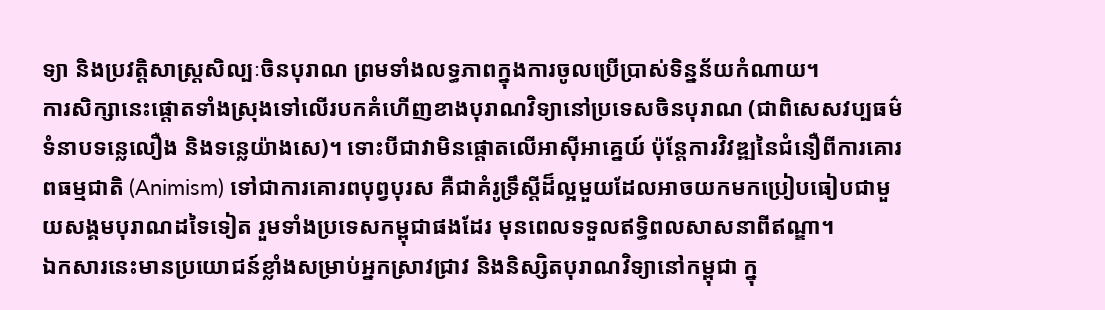ទ្យា និងប្រវត្តិសាស្ត្រសិល្បៈចិនបុរាណ ព្រមទាំងលទ្ធភាពក្នុងការចូលប្រើប្រាស់ទិន្នន័យកំណាយ។
ការសិក្សានេះផ្តោតទាំងស្រុងទៅលើរបកគំហើញខាងបុរាណវិទ្យានៅប្រទេសចិនបុរាណ (ជាពិសេសវប្បធម៌ទំនាបទន្លេលឿង និងទន្លេយ៉ាងសេ)។ ទោះបីជាវាមិនផ្តោតលើអាស៊ីអាគ្នេយ៍ ប៉ុន្តែការវិវឌ្ឍនៃជំនឿពីការគោរពធម្មជាតិ (Animism) ទៅជាការគោរពបុព្វបុរស គឺជាគំរូទ្រឹស្តីដ៏ល្អមួយដែលអាចយកមកប្រៀបធៀបជាមួយសង្គមបុរាណដទៃទៀត រួមទាំងប្រទេសកម្ពុជាផងដែរ មុនពេលទទួលឥទ្ធិពលសាសនាពីឥណ្ឌា។
ឯកសារនេះមានប្រយោជន៍ខ្លាំងសម្រាប់អ្នកស្រាវជ្រាវ និងនិស្សិតបុរាណវិទ្យានៅកម្ពុជា ក្នុ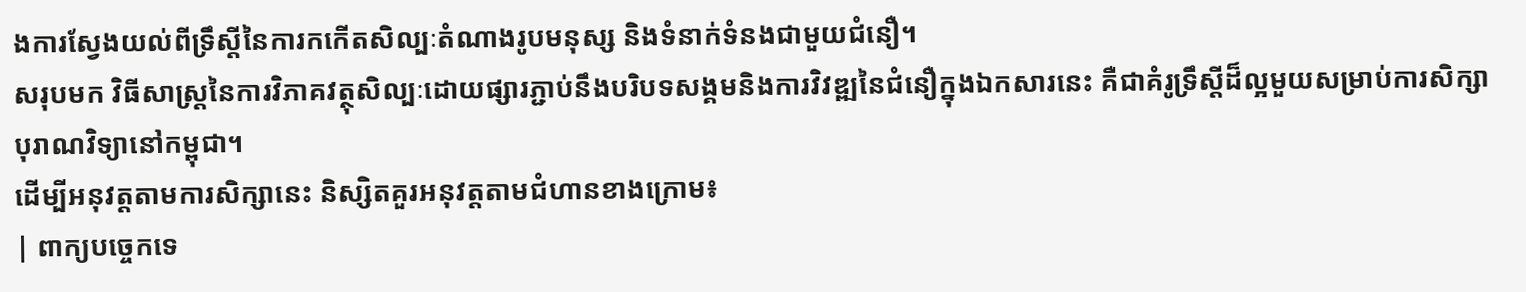ងការស្វែងយល់ពីទ្រឹស្តីនៃការកកើតសិល្បៈតំណាងរូបមនុស្ស និងទំនាក់ទំនងជាមួយជំនឿ។
សរុបមក វិធីសាស្ត្រនៃការវិភាគវត្ថុសិល្បៈដោយផ្សារភ្ជាប់នឹងបរិបទសង្គមនិងការវិវឌ្ឍនៃជំនឿក្នុងឯកសារនេះ គឺជាគំរូទ្រឹស្តីដ៏ល្អមួយសម្រាប់ការសិក្សាបុរាណវិទ្យានៅកម្ពុជា។
ដើម្បីអនុវត្តតាមការសិក្សានេះ និស្សិតគួរអនុវត្តតាមជំហានខាងក្រោម៖
| ពាក្យបច្ចេកទេ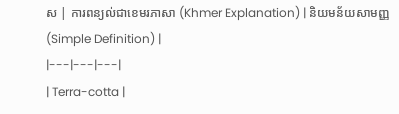ស | ការពន្យល់ជាខេមរភាសា (Khmer Explanation) | និយមន័យសាមញ្ញ (Simple Definition) |
|---|---|---|
| Terra-cotta |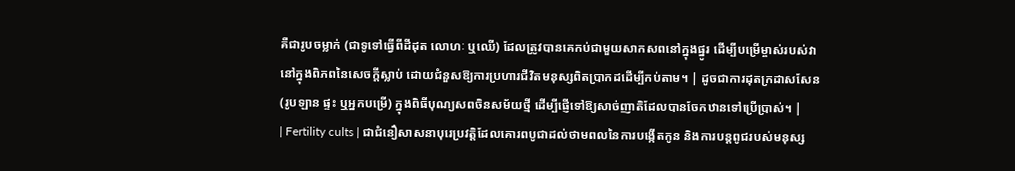គឺជារូបចម្លាក់ (ជាទូទៅធ្វើពីដីដុត លោហៈ ឬឈើ) ដែលត្រូវបានគេកប់ជាមួយសាកសពនៅក្នុងផ្នូរ ដើម្បីបម្រើម្ចាស់របស់វានៅក្នុងពិភពនៃសេចក្តីស្លាប់ ដោយជំនួសឱ្យការប្រហារជីវិតមនុស្សពិតប្រាកដដើម្បីកប់តាម។ | ដូចជាការដុតក្រដាសសែន (រូបឡាន ផ្ទះ ឬអ្នកបម្រើ) ក្នុងពិធីបុណ្យសពចិនសម័យថ្មី ដើម្បីផ្ញើទៅឱ្យសាច់ញាតិដែលបានចែកឋានទៅប្រើប្រាស់។ |
| Fertility cults | ជាជំនឿសាសនាបុរេប្រវត្តិដែលគោរពបូជាដល់ថាមពលនៃការបង្កើតកូន និងការបន្តពូជរបស់មនុស្ស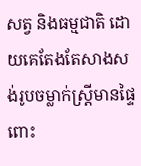សត្វ និងធម្មជាតិ ដោយគេតែងតែសាងសង់រូបចម្លាក់ស្ត្រីមានផ្ទៃពោះ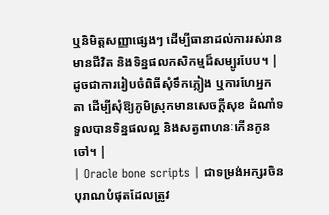ឬនិមិត្តសញ្ញាផ្សេងៗ ដើម្បីធានាដល់ការរស់រានមានជីវិត និងទិន្នផលកសិកម្មដ៏សម្បូរបែប។ | ដូចជាការរៀបចំពិធីសុំទឹកភ្លៀង ឬការហែអ្នកតា ដើម្បីសុំឱ្យភូមិស្រុកមានសេចក្តីសុខ ដំណាំទទួលបានទិន្នផលល្អ និងសត្វពាហនៈកើនកូនចៅ។ |
| Oracle bone scripts | ជាទម្រង់អក្សរចិនបុរាណបំផុតដែលត្រូវ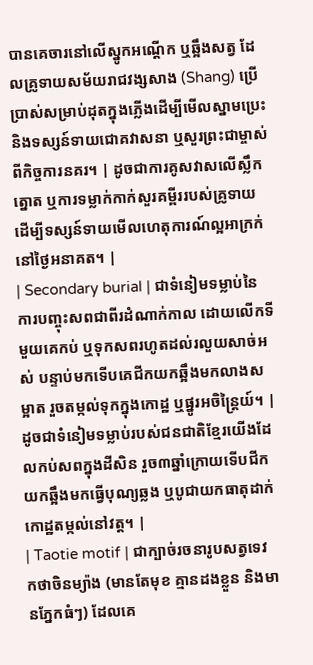បានគេចារនៅលើស្នូកអណ្តើក ឬឆ្អឹងសត្វ ដែលគ្រូទាយសម័យរាជវង្សសាង (Shang) ប្រើប្រាស់សម្រាប់ដុតក្នុងភ្លើងដើម្បីមើលស្នាមប្រេះ និងទស្សន៍ទាយជោគវាសនា ឬសួរព្រះជាម្ចាស់ពីកិច្ចការនគរ។ | ដូចជាការគូសវាសលើស្លឹកត្នោត ឬការទម្លាក់កាក់សួរគម្ពីររបស់គ្រូទាយ ដើម្បីទស្សន៍ទាយមើលហេតុការណ៍ល្អអាក្រក់នៅថ្ងៃអនាគត។ |
| Secondary burial | ជាទំនៀមទម្លាប់នៃការបញ្ចុះសពជាពីរដំណាក់កាល ដោយលើកទីមួយគេកប់ ឬទុកសពរហូតដល់រលួយសាច់អស់ បន្ទាប់មកទើបគេជីកយកឆ្អឹងមកលាងសម្អាត រួចតម្កល់ទុកក្នុងកោដ្ឋ ឬផ្នូរអចិន្ត្រៃយ៍។ | ដូចជាទំនៀមទម្លាប់របស់ជនជាតិខ្មែរយើងដែលកប់សពក្នុងដីសិន រួច៣ឆ្នាំក្រោយទើបជីកយកឆ្អឹងមកធ្វើបុណ្យឆ្លង ឬបូជាយកធាតុដាក់កោដ្ឋតម្កល់នៅវត្ត។ |
| Taotie motif | ជាក្បាច់រចនារូបសត្វទេវកថាចិនម្យ៉ាង (មានតែមុខ គ្មានដងខ្លួន និងមានភ្នែកធំៗ) ដែលគេ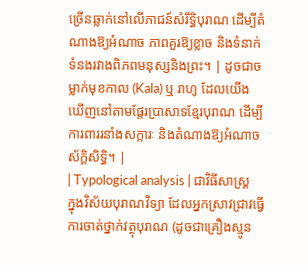ច្រើនឆ្លាក់នៅលើភាជន៍សំរឹទ្ធិបុរាណ ដើម្បីតំណាងឱ្យអំណាច ភាពគួរឱ្យខ្លាច និងទំនាក់ទំនងរវាងពិភពមនុស្សនិងព្រះ។ | ដូចជាចម្លាក់មុខកាល (Kala) ឬ រាហូ ដែលយើងឃើញនៅតាមផ្តែរប្រាសាទខ្មែរបុរាណ ដើម្បីការពាររនាំងសក្ការៈ និងតំណាងឱ្យអំណាចស័ក្តិសិទ្ធិ។ |
| Typological analysis | ជាវិធីសាស្ត្រក្នុងវិស័យបុរាណវិទ្យា ដែលអ្នកស្រាវជ្រាវធ្វើការចាត់ថ្នាក់វត្ថុបុរាណ (ដូចជាគ្រឿងស្មូន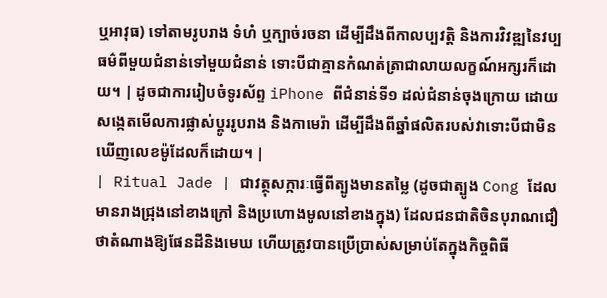ឬអាវុធ) ទៅតាមរូបរាង ទំហំ ឬក្បាច់រចនា ដើម្បីដឹងពីកាលប្បវត្តិ និងការវិវឌ្ឍនៃវប្បធម៌ពីមួយជំនាន់ទៅមួយជំនាន់ ទោះបីជាគ្មានកំណត់ត្រាជាលាយលក្ខណ៍អក្សរក៏ដោយ។ | ដូចជាការរៀបចំទូរស័ព្ទ iPhone ពីជំនាន់ទី១ ដល់ជំនាន់ចុងក្រោយ ដោយសង្កេតមើលការផ្លាស់ប្តូររូបរាង និងកាមេរ៉ា ដើម្បីដឹងពីឆ្នាំផលិតរបស់វាទោះបីជាមិនឃើញលេខម៉ូដែលក៏ដោយ។ |
| Ritual Jade | ជាវត្ថុសក្ការៈធ្វើពីត្បូងមានតម្លៃ (ដូចជាត្បូង Cong ដែលមានរាងជ្រុងនៅខាងក្រៅ និងប្រហោងមូលនៅខាងក្នុង) ដែលជនជាតិចិនបុរាណជឿថាតំណាងឱ្យផែនដីនិងមេឃ ហើយត្រូវបានប្រើប្រាស់សម្រាប់តែក្នុងកិច្ចពិធី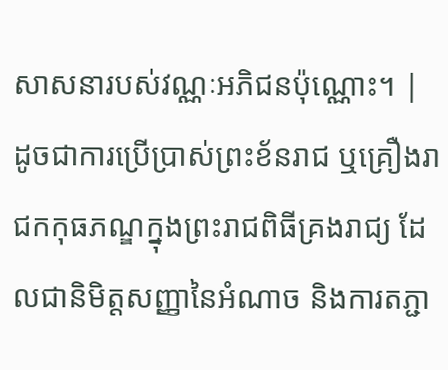សាសនារបស់វណ្ណៈអភិជនប៉ុណ្ណោះ។ | ដូចជាការប្រើប្រាស់ព្រះខ័នរាជ ឬគ្រឿងរាជកកុធភណ្ឌក្នុងព្រះរាជពិធីគ្រងរាជ្យ ដែលជានិមិត្តសញ្ញានៃអំណាច និងការតភ្ជា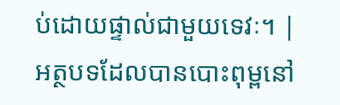ប់ដោយផ្ទាល់ជាមួយទេវៈ។ |
អត្ថបទដែលបានបោះពុម្ពនៅ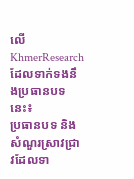លើ KhmerResearch ដែលទាក់ទងនឹងប្រធានបទនេះ៖
ប្រធានបទ និងសំណួរស្រាវជ្រាវដែលទា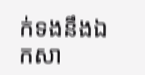ក់ទងនឹងឯកសា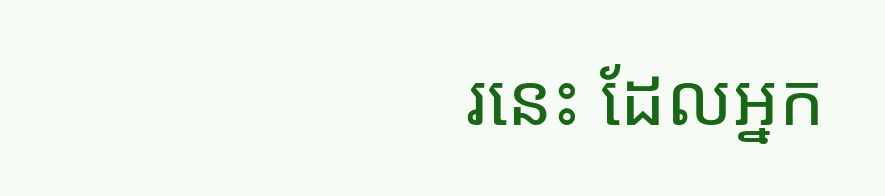រនេះ ដែលអ្នក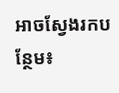អាចស្វែងរកបន្ថែម៖